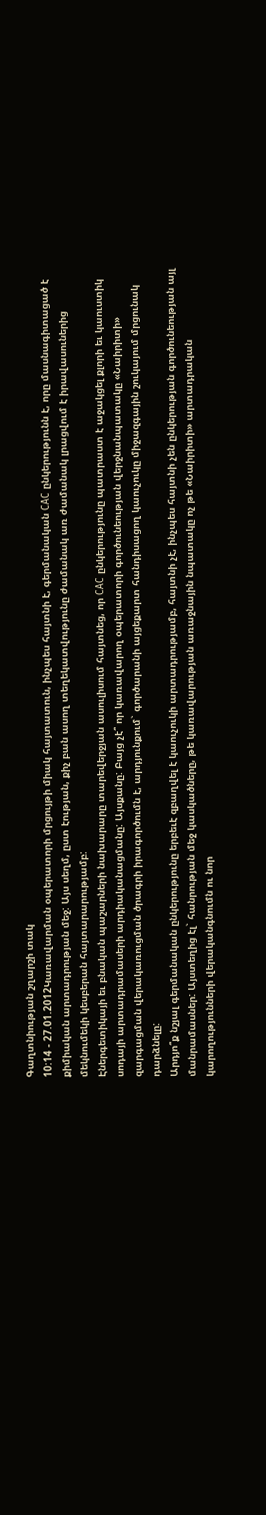Գաղտնիության շղարշի տակ
10:14 - 27.01.2012Կառավարման օպերատորի մրցույթի միակ հայտատուն, ինչպես հայտնի է, գերմանական CAC ընկերությունն է, որը մասնագիտացած է քիմիական արտադրության մեջ: Այս սեղմ, ըստ էության, քիչ բան ասող տեղեկատվությունը ժամանակ առ ժամանակ լրացվում է իրավասուներից մեկնումեկի կեսբերան հայտարարությամբ:
Էներգետիկայի եւ բնական պաշարների նախարարը տարեվերջյան ասուլիսում հայտնեց, որ CAC ընկերությունը պատրաստ է աջակցել քլորի եւ կաուստիկ սոդայի արտադրամասերի արդիականացմանը: Այսքանը: Բայց չէ՞ որ կառավարող օպերատորի գործունեության վերջնանպատակը «Նաիրիտի» զարգացման վերակառուցման ծրագրի իրագործումն է, արդյունքում` գործարանի այցեքարտ հանդիսացող կաուչուկը միջազգային շուկայում մրցունակ դարձնելը:
Արդյո՞ք նշյալ գերմանական ընկերությունը երբեւէ զբաղվել է կաուչուկի արտադրությամբ, հայտնի չէ, ինչպես հայտնի չեն ընկերության գործունեության այլ մանրամասներ: Այստեղից էլ` հանրության մեջ կասկածները, թե կառավարության առաջնային նպատակը ոչ թե «Նաիրիտի» արտադրական կարողությունների վերականգնումն ու նոր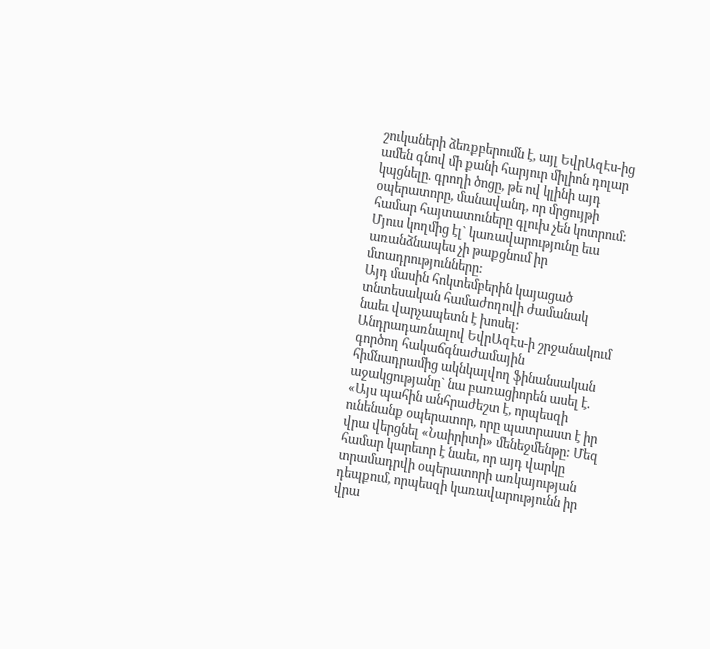շուկաների ձեռքբերումն է, այլ ԵվրԱզԷս-ից ամեն գնով մի քանի հարյուր միլիոն դոլար կպցնելը. գրողի ծոցը, թե ով կլինի այդ օպերատորը, մանավանդ, որ մրցույթի համար հայտատուները գլուխ չեն կոտրում: Մյուս կողմից էլ` կառավարությունը եւս առանձնապես չի թաքցնում իր մտադրությունները:
Այդ մասին հոկտեմբերին կայացած տնտեսական համաժողովի ժամանակ նաեւ վարչապետն է խոսել: Անդրադառնալով ԵվրԱզԷս-ի շրջանակում գործող հակաճգնաժամային հիմնադրամից ակնկալվող ֆինանսական աջակցությանը` նա բառացիորեն ասել է. «Այս պահին անհրաժեշտ է, որպեսզի ունենանք օպերատոր, որը պատրաստ է իր վրա վերցնել «Նաիրիտի» մենեջմենթը: Մեզ համար կարեւոր է նաեւ, որ այդ վարկը տրամադրվի օպերատորի առկայության դեպքում, որպեսզի կառավարությունն իր վրա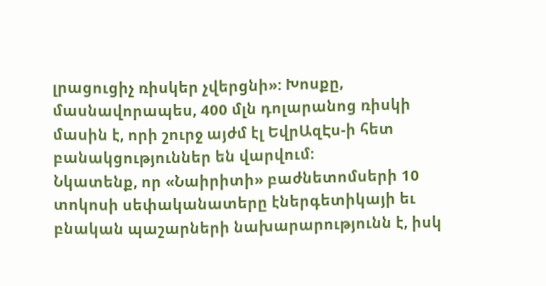լրացուցիչ ռիսկեր չվերցնի»: Խոսքը, մասնավորապես, 400 մլն դոլարանոց ռիսկի մասին է, որի շուրջ այժմ էլ ԵվրԱզԷս-ի հետ բանակցություններ են վարվում:
Նկատենք, որ «Նաիրիտի» բաժնետոմսերի 10 տոկոսի սեփականատերը էներգետիկայի եւ բնական պաշարների նախարարությունն է, իսկ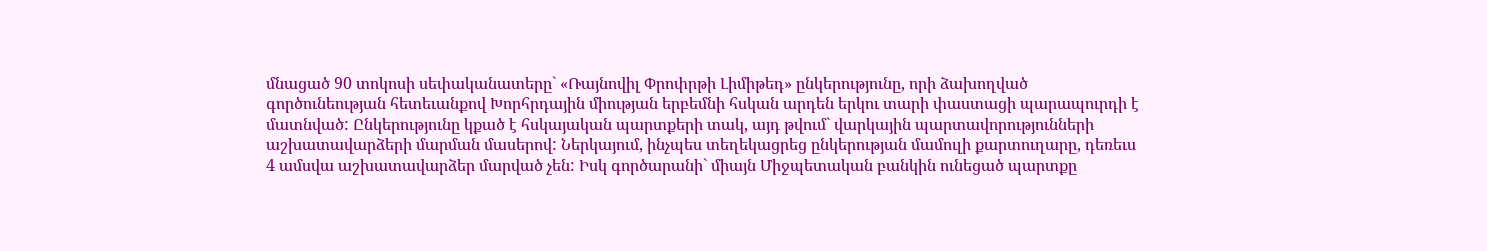մնացած 90 տոկոսի սեփականատերը` «Ռայնովիլ Փրոփրթի Լիմիթեդ» ընկերությունը, որի ձախողված գործունեության հետեւանքով Խորհրդային միության երբեմնի հսկան արդեն երկու տարի փաստացի պարապուրդի է մատնված: Ընկերությունը կքած է հսկայական պարտքերի տակ, այդ թվում` վարկային պարտավորությունների աշխատավարձերի մարման մասերով: Ներկայում, ինչպես տեղեկացրեց ընկերության մամուլի քարտուղարը, դեռեւս 4 ամսվա աշխատավարձեր մարված չեն: Իսկ գործարանի` միայն Միջպետական բանկին ունեցած պարտքը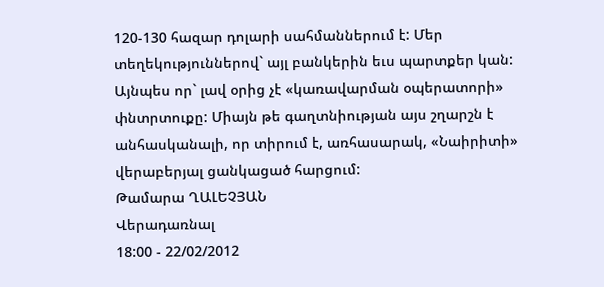120-130 հազար դոլարի սահմաններում է: Մեր տեղեկություններով` այլ բանկերին եւս պարտքեր կան: Այնպես որ` լավ օրից չէ «կառավարման օպերատորի» փնտրտուքը: Միայն թե գաղտնիության այս շղարշն է անհասկանալի, որ տիրում է, առհասարակ, «Նաիրիտի» վերաբերյալ ցանկացած հարցում:
Թամարա ՂԱԼԵՉՅԱՆ
Վերադառնալ
18:00 - 22/02/2012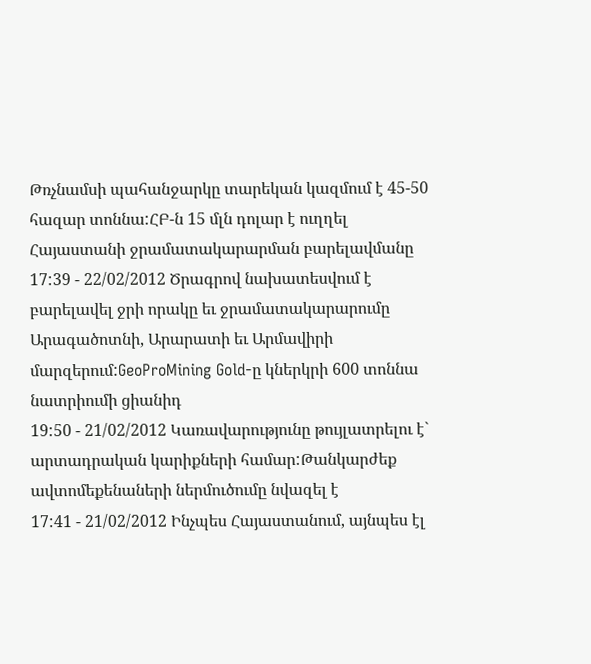Թռչնամսի պահանջարկը տարեկան կազմում է 45-50 հազար տոննա:ՀԲ-ն 15 մլն դոլար է ուղղել Հայաստանի ջրամատակարարման բարելավմանը
17:39 - 22/02/2012 Ծրագրով նախատեսվում է բարելավել ջրի որակը եւ ջրամատակարարումը Արագածոտնի, Արարատի եւ Արմավիրի մարզերում:GeoProMining Gold-ը կներկրի 600 տոննա նատրիումի ցիանիդ
19:50 - 21/02/2012 Կառավարությունը թույլատրելու է` արտադրական կարիքների համար:Թանկարժեք ավտոմեքենաների ներմուծումը նվազել է
17:41 - 21/02/2012 Ինչպես Հայաստանում, այնպես էլ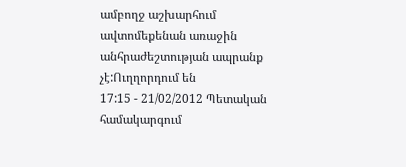ամբողջ աշխարհում ավտոմեքենան առաջին անհրաժեշտության ապրանք չէ:Ուղղորդում են
17:15 - 21/02/2012 Պետական համակարգում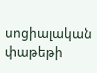սոցիալական փաթեթի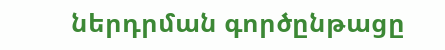ներդրման գործընթացը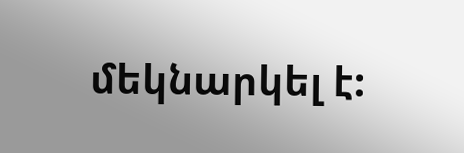մեկնարկել է: